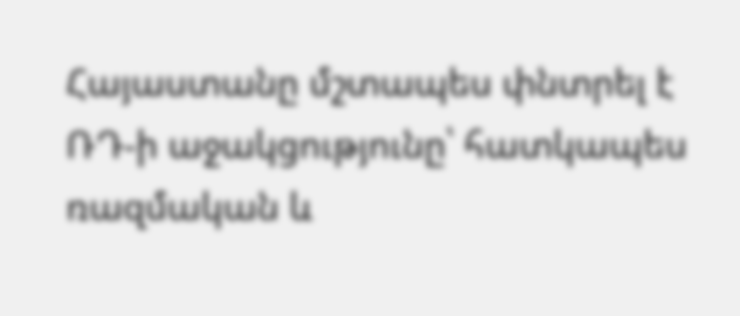Հայաստանը մշտապես փնտրել է ՌԴ-ի աջակցությունը՝ հատկապես ռազմական և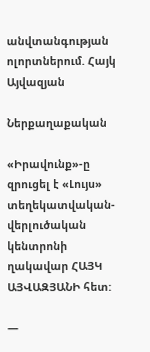անվտանգության ոլորտներում. Հայկ Այվազյան

Ներքաղաքական

«Իրավունք»-ը զրուցել է «Լույս» տեղեկատվական-վերլուծական կենտրոնի ղակավար ՀԱՅԿ ԱՅՎԱԶՅԱՆԻ հետ:

—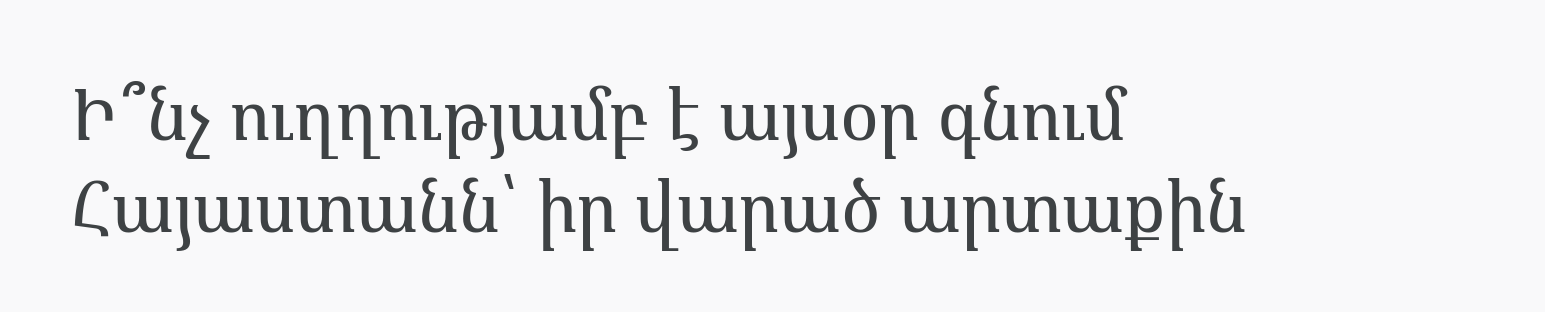Ի՞նչ ուղղությամբ է այսօր գնում Հայաստանն՝ իր վարած արտաքին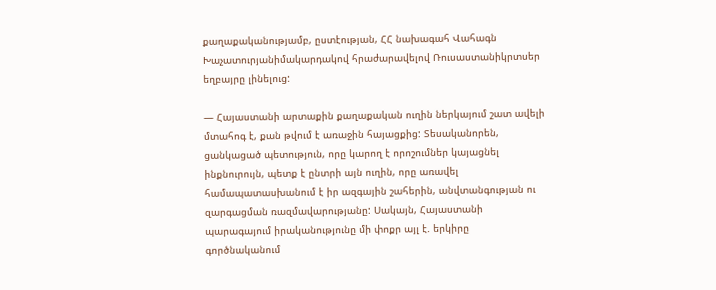քաղաքականությամբ, ըստէության, ՀՀ նախագահ Վահագն Խաչատուրյանիմակարդակով հրաժարավելով Ռուսաստանիկրտսեր եղբայրը լինելուց:

— Հայաստանի արտաքին քաղաքական ուղին ներկայում շատ ավելի մտահոգ է, քան թվում է առաջին հայացքից: Տեսականորեն, ցանկացած պետություն, որը կարող է որոշումներ կայացնել ինքնուրույն, պետք է ընտրի այն ուղին, որը առավել համապատասխանում է իր ազգային շահերին, անվտանգության ու զարգացման ռազմավարությանը: Սակայն, Հայաստանի պարագայում իրականությունը մի փոքր այլ է. երկիրը գործնականում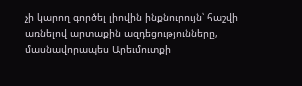չի կարող գործել լիովին ինքնուրույն՝ հաշվի առնելով արտաքին ազդեցությունները, մասնավորապես Արեւմուտքի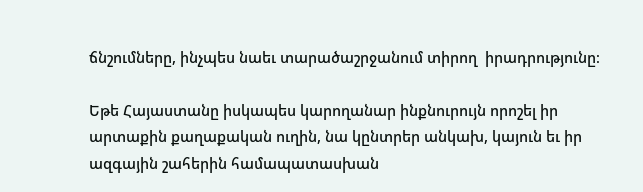ճնշումները, ինչպես նաեւ տարածաշրջանում տիրող  իրադրությունը։

Եթե Հայաստանը իսկապես կարողանար ինքնուրույն որոշել իր արտաքին քաղաքական ուղին, նա կընտրեր անկախ, կայուն եւ իր ազգային շահերին համապատասխան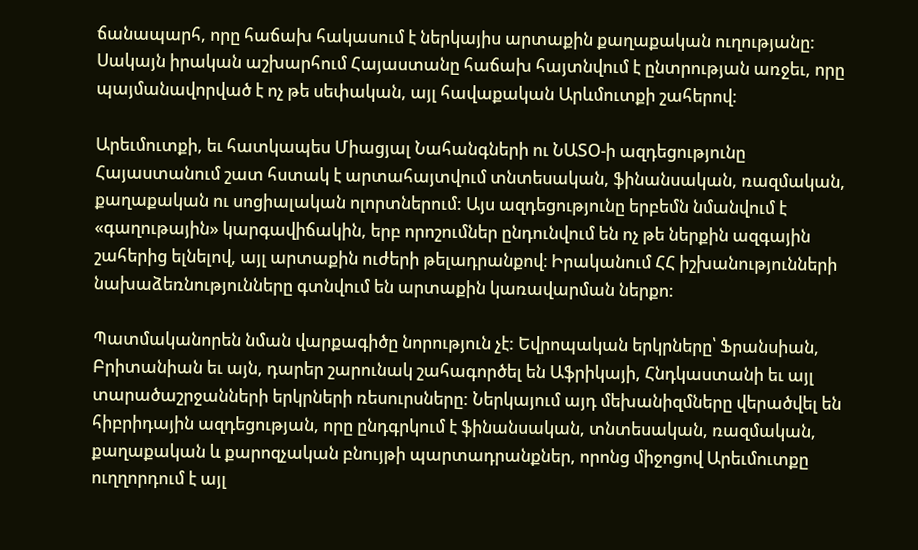ճանապարհ, որը հաճախ հակասում է ներկայիս արտաքին քաղաքական ուղությանը: Սակայն իրական աշխարհում Հայաստանը հաճախ հայտնվում է ընտրության առջեւ, որը պայմանավորված է ոչ թե սեփական, այլ հավաքական Արևմուտքի շահերով։

Արեւմուտքի, եւ հատկապես Միացյալ Նահանգների ու ՆԱՏՕ-ի ազդեցությունը Հայաստանում շատ հստակ է արտահայտվում տնտեսական, ֆինանսական, ռազմական, քաղաքական ու սոցիալական ոլորտներում: Այս ազդեցությունը երբեմն նմանվում է «գաղութային» կարգավիճակին, երբ որոշումներ ընդունվում են ոչ թե ներքին ազգային շահերից ելնելով, այլ արտաքին ուժերի թելադրանքով։ Իրականում ՀՀ իշխանությունների նախաձեռնությունները գտնվում են արտաքին կառավարման ներքո:

Պատմականորեն նման վարքագիծը նորություն չէ: Եվրոպական երկրները՝ Ֆրանսիան, Բրիտանիան եւ այն, դարեր շարունակ շահագործել են Աֆրիկայի, Հնդկաստանի եւ այլ տարածաշրջանների երկրների ռեսուրսները: Ներկայում այդ մեխանիզմները վերածվել են հիբրիդային ազդեցության, որը ընդգրկում է ֆինանսական, տնտեսական, ռազմական, քաղաքական և քարոզչական բնույթի պարտադրանքներ, որոնց միջոցով Արեւմուտքը ուղղորդում է այլ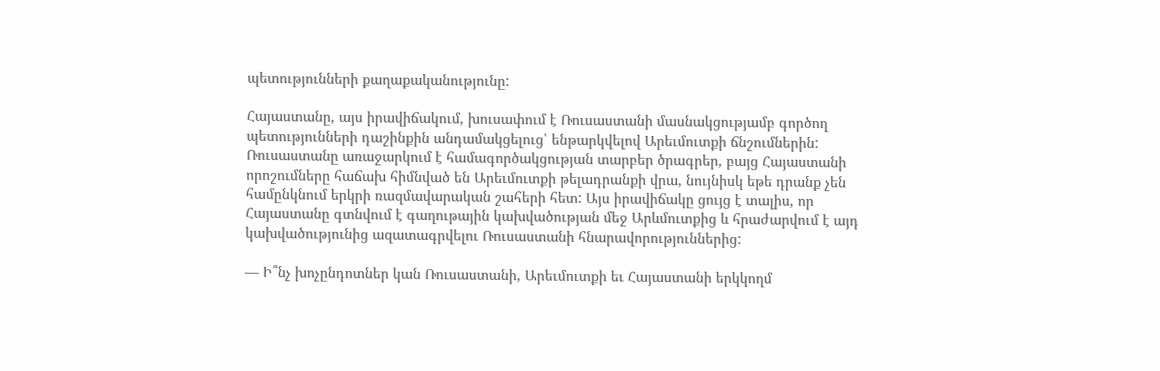պետությունների քաղաքականությունը:

Հայաստանը, այս իրավիճակում, խուսափում է Ռուսաստանի մասնակցությամբ գործող պետությունների դաշինքին անդամակցելուց՝ ենթարկվելով Արեւմուտքի ճնշումներին: Ռուսաստանը առաջարկում է համագործակցության տարբեր ծրագրեր, բայց Հայաստանի որոշումները հաճախ հիմնված են Արեւմուտքի թելադրանքի վրա, նույնիսկ եթե դրանք չեն համընկնում երկրի ռազմավարական շահերի հետ: Այս իրավիճակը ցույց է տալիս, որ Հայաստանը գտնվում է գաղութային կախվածության մեջ Արևմուտքից և հրաժարվում է այդ կախվածությունից ազատագրվելու Ռուսաստանի հնարավորություններից:

— Ի՞նչ խոչընդոտներ կան Ռուսաստանի, Արեւմուտքի եւ Հայաստանի երկկողմ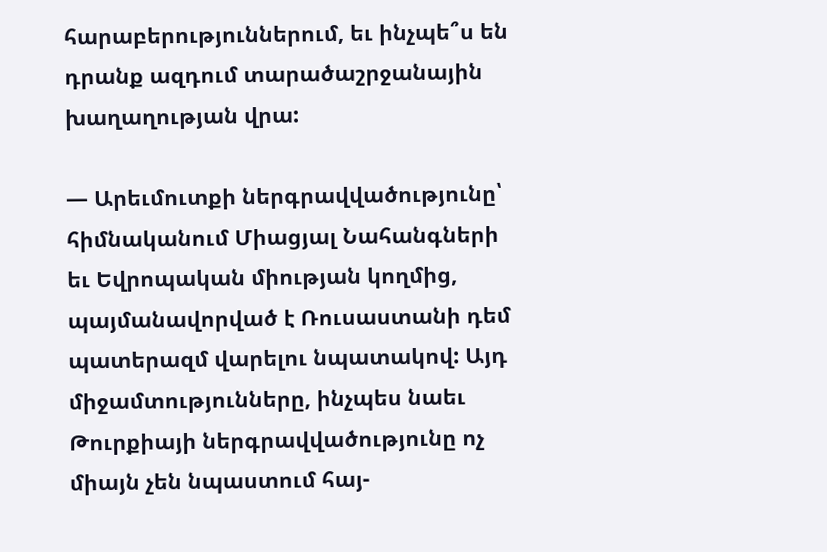հարաբերություններում, եւ ինչպե՞ս են դրանք ազդում տարածաշրջանային խաղաղության վրա:

— Արեւմուտքի ներգրավվածությունը՝ հիմնականում Միացյալ Նահանգների եւ Եվրոպական միության կողմից, պայմանավորված է Ռուսաստանի դեմ պատերազմ վարելու նպատակով: Այդ միջամտությունները, ինչպես նաեւ Թուրքիայի ներգրավվածությունը ոչ միայն չեն նպաստում հայ-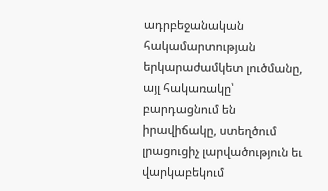ադրբեջանական հակամարտության երկարաժամկետ լուծմանը, այլ հակառակը՝ բարդացնում են իրավիճակը, ստեղծում լրացուցիչ լարվածություն եւ վարկաբեկում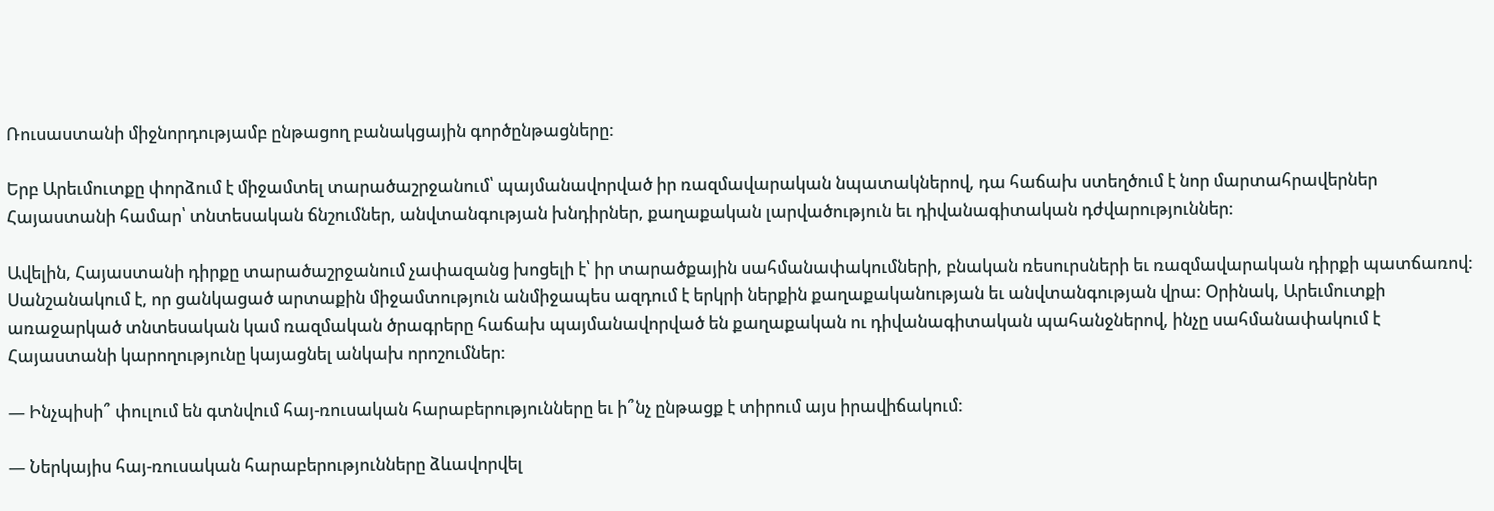Ռուսաստանի միջնորդությամբ ընթացող բանակցային գործընթացները:

Երբ Արեւմուտքը փորձում է միջամտել տարածաշրջանում՝ պայմանավորված իր ռազմավարական նպատակներով, դա հաճախ ստեղծում է նոր մարտահրավերներ Հայաստանի համար՝ տնտեսական ճնշումներ, անվտանգության խնդիրներ, քաղաքական լարվածություն եւ դիվանագիտական դժվարություններ:

Ավելին, Հայաստանի դիրքը տարածաշրջանում չափազանց խոցելի է՝ իր տարածքային սահմանափակումների, բնական ռեսուրսների եւ ռազմավարական դիրքի պատճառով: Սանշանակում է, որ ցանկացած արտաքին միջամտություն անմիջապես ազդում է երկրի ներքին քաղաքականության եւ անվտանգության վրա: Օրինակ, Արեւմուտքի առաջարկած տնտեսական կամ ռազմական ծրագրերը հաճախ պայմանավորված են քաղաքական ու դիվանագիտական պահանջներով, ինչը սահմանափակում է Հայաստանի կարողությունը կայացնել անկախ որոշումներ:

— Ինչպիսի՞ փուլում են գտնվում հայ-ռուսական հարաբերությունները եւ ի՞նչ ընթացք է տիրում այս իրավիճակում:

— Ներկայիս հայ-ռուսական հարաբերությունները ձևավորվել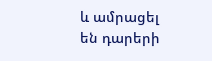և ամրացել են դարերի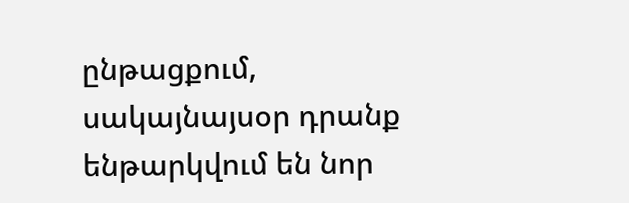ընթացքում, սակայնայսօր դրանք ենթարկվում են նոր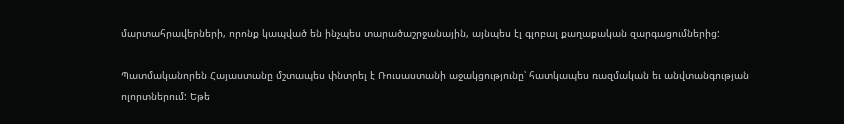մարտահրավերների, որոնք կապված են ինչպես տարածաշրջանային, այնպես էլ գլոբալ քաղաքական զարգացումներից:

Պատմականորեն Հայաստանը մշտապես փնտրել է Ռուսաստանի աջակցությունը՝ հատկապես ռազմական եւ անվտանգության ոլորտներում: Եթե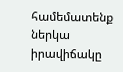համեմատենք ներկա իրավիճակը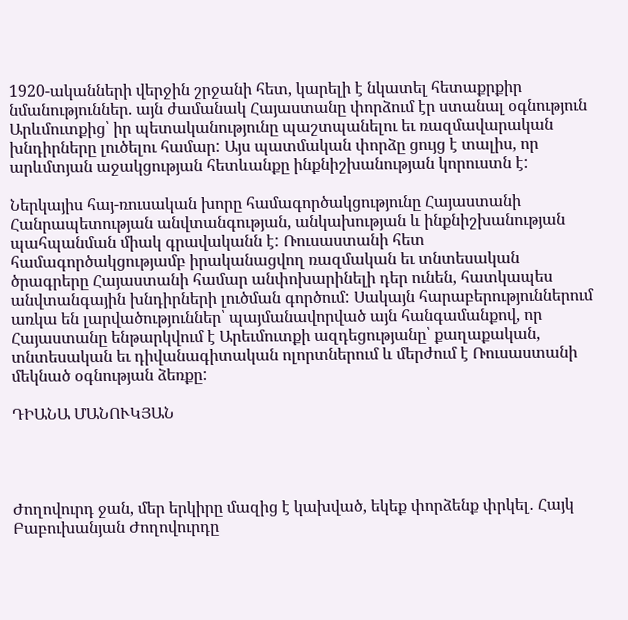1920-ականների վերջին շրջանի հետ, կարելի է նկատել հետաքրքիր նմանություններ. այն ժամանակ Հայաստանը փորձում էր ստանալ օգնություն Արևմուտքից՝ իր պետականությունը պաշտպանելու եւ ռազմավարական խնդիրները լուծելու համար: Այս պատմական փորձը ցույց է տալիս, որ արևմտյան աջակցության հետևանքը ինքնիշխանության կորուստն է:

Ներկայիս հայ-ռուսական խորը համագործակցությունը Հայաստանի Հանրապետության անվտանգության, անկախության և ինքնիշխանության պահպանման միակ գրավականն է: Ռուսաստանի հետ համագործակցությամբ իրականացվող ռազմական եւ տնտեսական ծրագրերը Հայաստանի համար անփոխարինելի դեր ունեն, հատկապես անվտանգային խնդիրների լուծման գործում: Սակայն հարաբերություններում առկա են լարվածություններ՝ պայմանավորված այն հանգամանքով, որ Հայաստանը ենթարկվում է Արեւմուտքի ազդեցությանը՝ քաղաքական, տնտեսական եւ դիվանագիտական ոլորտներում և մերժում է Ռուսաստանի մեկնած օգնության ձեռքը:

ԴԻԱՆԱ ՄԱՆՈՒԿՅԱՆ




Ժողովուրդ ջան, մեր երկիրը մազից է կախված, եկեք փորձենք փրկել․ Հայկ Բաբուխանյան Ժողովուրդը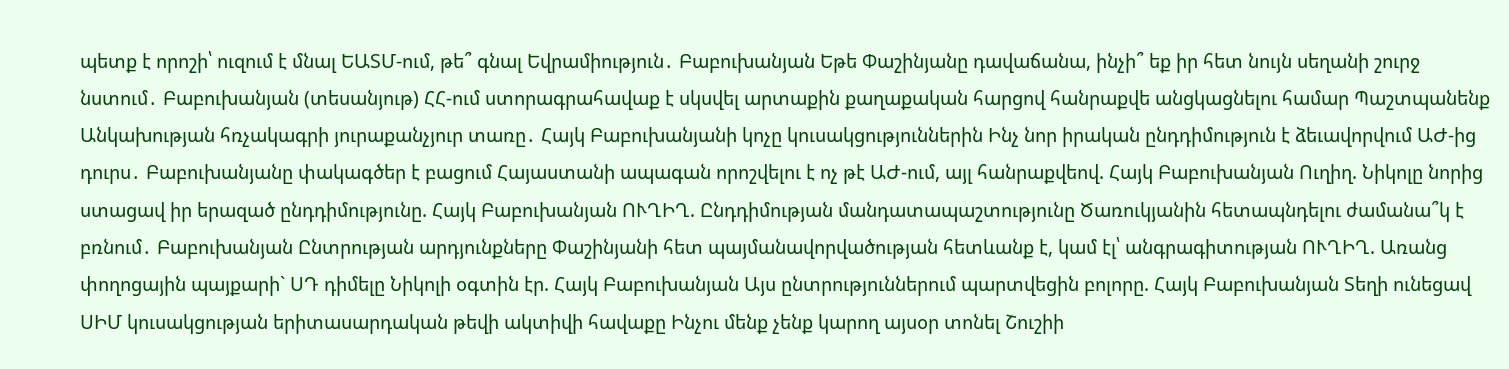պետք է որոշի՝ ուզում է մնալ ԵԱՏՄ-ում, թե՞ գնալ Եվրամիություն․ Բաբուխանյան Եթե Փաշինյանը դավաճանա, ինչի՞ եք իր հետ նույն սեղանի շուրջ նստում․ Բաբուխանյան (տեսանյութ) ՀՀ-ում ստորագրահավաք է սկսվել արտաքին քաղաքական հարցով հանրաքվե անցկացնելու համար Պաշտպանենք Անկախության հռչակագրի յուրաքանչյուր տառը․ Հայկ Բաբուխանյանի կոչը կուսակցություններին Ինչ նոր իրական ընդդիմություն է ձեւավորվում ԱԺ-ից դուրս․ Բաբուխանյանը փակագծեր է բացում Հայաստանի ապագան որոշվելու է ոչ թէ ԱԺ-ում, այլ հանրաքվեով. Հայկ Բաբուխանյան Ուղիղ. Նիկոլը նորից ստացավ իր երազած ընդդիմությունը. Հայկ Բաբուխանյան ՈՒՂԻՂ. Ընդդիմության մանդատապաշտությունը Ծառուկյանին հետապնդելու ժամանա՞կ է բռնում․ Բաբուխանյան Ընտրության արդյունքները Փաշինյանի հետ պայմանավորվածության հետևանք է, կամ էլ՝ անգրագիտության ՈՒՂԻՂ. Առանց փողոցային պայքարի` ՍԴ դիմելը Նիկոլի օգտին էր. Հայկ Բաբուխանյան Այս ընտրություններում պարտվեցին բոլորը. Հայկ Բաբուխանյան Տեղի ունեցավ ՍԻՄ կուսակցության երիտասարդական թեվի ակտիվի հավաքը Ինչու մենք չենք կարող այսօր տոնել Շուշիի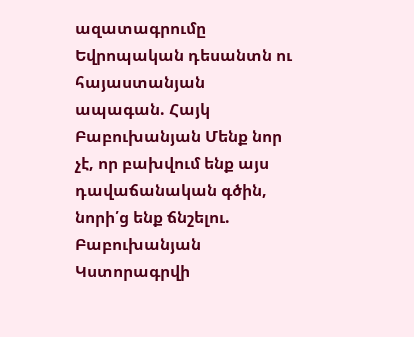ազատագրումը Եվրոպական դեսանտն ու հայաստանյան ապագան. Հայկ Բաբուխանյան Մենք նոր չէ, որ բախվում ենք այս դավաճանական գծին, նորի՛ց ենք ճնշելու. Բաբուխանյան Կստորագրվի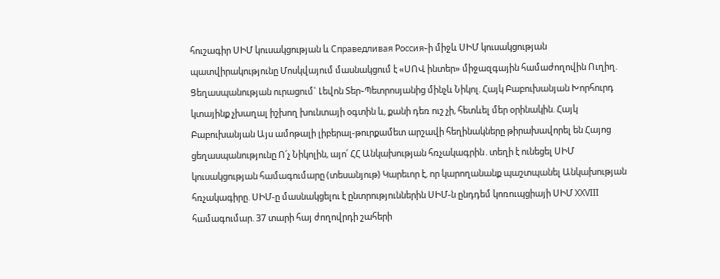հուշագիր ՍԻՄ կուսակցության և Справедливая Россия֊ի միջև ՍԻՄ կուսակցության պատվիրակությունը Մոսկվայում մասնակցում է «ՍՈՎ ինտեր» միջազգային համաժողովին Ուղիղ. Ցեղասպանության ուրացում` Լեվոն Տեր֊Պետրոսյանից մինչև Նիկոլ. Հայկ Բաբուխանյան Խորհուրդ կտայինք չխաղալ իշխող խունտայի օգտին և, քանի դեռ ուշ չի, հետևել մեր օրինակին. Հայկ Բաբուխանյան Այս ամոթալի լիբերալ-թուրքամետ արշավի հեղինակները թիրախավորել են Հայոց ցեղասպանությունը Ո՛չ Նիկոլին, այո՛ ՀՀ Անկախության հռչակագրին․տեղի է ունեցել ՍԻՄ կուսակցության համագումարը (տեսանյութ) Կարեւոր է, որ կարողանանք պաշտպանել Անկախության հռչակագիրը. ՍԻՄ-ը մասնակցելու է ընտրություններին ՍԻՄ-ն ընդդեմ կոռուպցիայի ՍԻՄ XXVIII համագումար. 37 տարի հայ ժողովրդի շահերի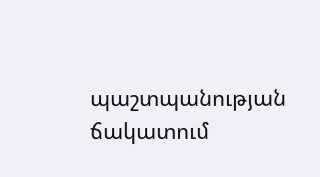պաշտպանության ճակատում